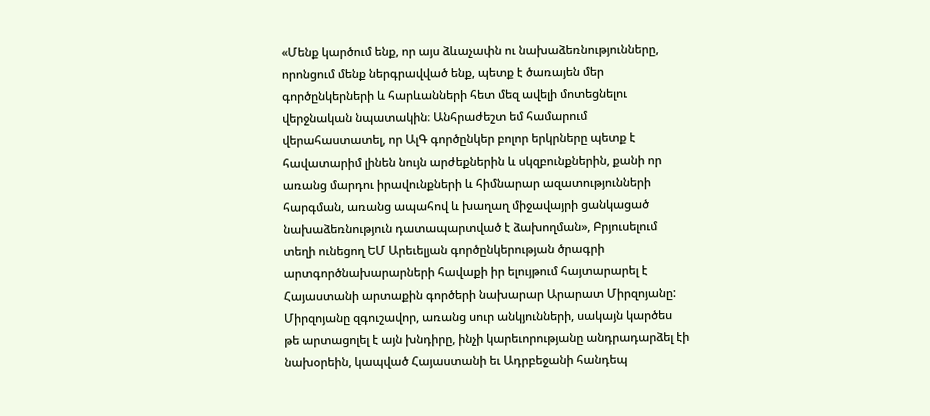«Մենք կարծում ենք, որ այս ձևաչափն ու նախաձեռնությունները, որոնցում մենք ներգրավված ենք, պետք է ծառայեն մեր գործընկերների և հարևանների հետ մեզ ավելի մոտեցնելու վերջնական նպատակին։ Անհրաժեշտ եմ համարում վերահաստատել, որ ԱլԳ գործընկեր բոլոր երկրները պետք է հավատարիմ լինեն նույն արժեքներին և սկզբունքներին, քանի որ առանց մարդու իրավունքների և հիմնարար ազատությունների հարգման, առանց ապահով և խաղաղ միջավայրի ցանկացած նախաձեռնություն դատապարտված է ձախողման», Բրյուսելում տեղի ունեցող ԵՄ Արեւելյան գործընկերության ծրագրի արտգործնախարարների հավաքի իր ելույթում հայտարարել է Հայաստանի արտաքին գործերի նախարար Արարատ Միրզոյանը: Միրզոյանը զգուշավոր, առանց սուր անկյունների, սակայն կարծես թե արտացոլել է այն խնդիրը, ինչի կարեւորությանը անդրադարձել էի նախօրեին, կապված Հայաստանի եւ Ադրբեջանի հանդեպ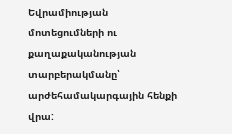Եվրամիության մոտեցումների ու քաղաքականության տարբերակմանը՝ արժեհամակարգային հենքի վրա: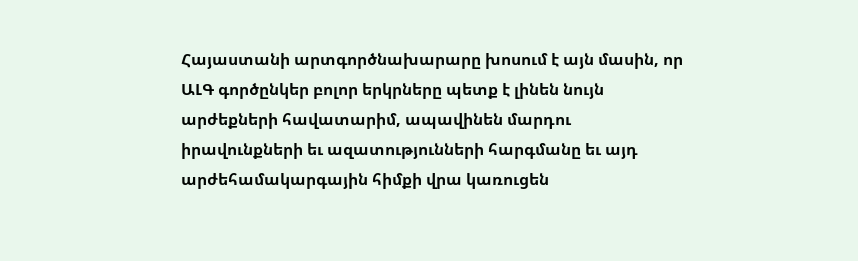Հայաստանի արտգործնախարարը խոսում է այն մասին, որ ԱԼԳ գործընկեր բոլոր երկրները պետք է լինեն նույն արժեքների հավատարիմ, ապավինեն մարդու իրավունքների եւ ազատությունների հարգմանը եւ այդ արժեհամակարգային հիմքի վրա կառուցեն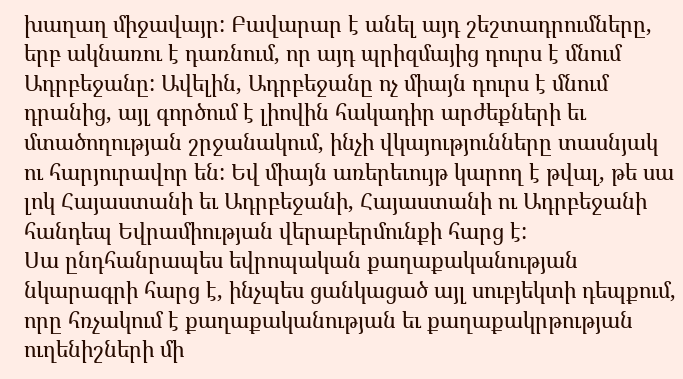խաղաղ միջավայր: Բավարար է անել այդ շեշտադրումները, երբ ակնառու է դառնում, որ այդ պրիզմայից դուրս է մնում Ադրբեջանը: Ավելին, Ադրբեջանը ոչ միայն դուրս է մնում դրանից, այլ գործում է լիովին հակադիր արժեքների եւ մտածողության շրջանակում, ինչի վկայությունները տասնյակ ու հարյուրավոր են: Եվ միայն առերեւույթ կարող է թվալ, թե սա լոկ Հայաստանի եւ Ադրբեջանի, Հայաստանի ու Ադրբեջանի հանդեպ Եվրամիության վերաբերմունքի հարց է:
Սա ընդհանրապես եվրոպական քաղաքականության նկարագրի հարց է, ինչպես ցանկացած այլ սուբյեկտի դեպքում, որը հռչակում է քաղաքականության եւ քաղաքակրթության ուղենիշների մի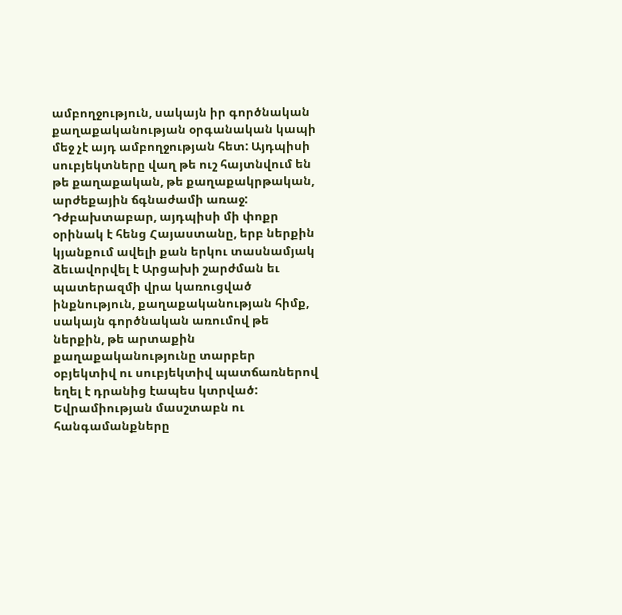ամբողջություն, սակայն իր գործնական քաղաքականության օրգանական կապի մեջ չէ այդ ամբողջության հետ: Այդպիսի սուբյեկտները վաղ թե ուշ հայտնվում են թե քաղաքական, թե քաղաքակրթական, արժեքային ճգնաժամի առաջ: Դժբախտաբար, այդպիսի մի փոքր օրինակ է հենց Հայաստանը, երբ ներքին կյանքում ավելի քան երկու տասնամյակ ձեւավորվել է Արցախի շարժման եւ պատերազմի վրա կառուցված ինքնություն, քաղաքականության հիմք, սակայն գործնական առումով թե ներքին, թե արտաքին քաղաքականությունը տարբեր օբյեկտիվ ու սուբյեկտիվ պատճառներով եղել է դրանից էապես կտրված:
Եվրամիության մասշտաբն ու հանգամանքները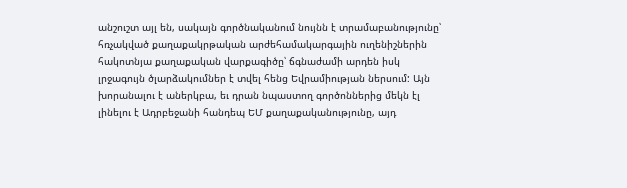անշուշտ այլ են, սակայն գործնականում նույնն է տրամաբանությունը՝ հռչակված քաղաքակրթական արժեհամակարգային ուղենիշներին հակոտնյա քաղաքական վարքագիծը՝ ճգնաժամի արդեն իսկ լրջագույն ծլարձակումներ է տվել հենց Եվրամիության ներսում: Այն խորանալու է աներկբա, եւ դրան նպաստող գործոններից մեկն էլ լինելու է Ադրբեջանի հանդեպ ԵՄ քաղաքականությունը, այդ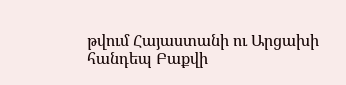թվում Հայաստանի ու Արցախի հանդեպ Բաքվի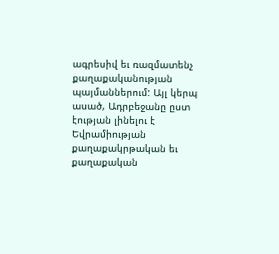ագրեսիվ եւ ռազմատենչ քաղաքականության պայմաններում: Այլ կերպ ասած, Ադրբեջանը ըստ էության լինելու է Եվրամիության քաղաքակրթական եւ քաղաքական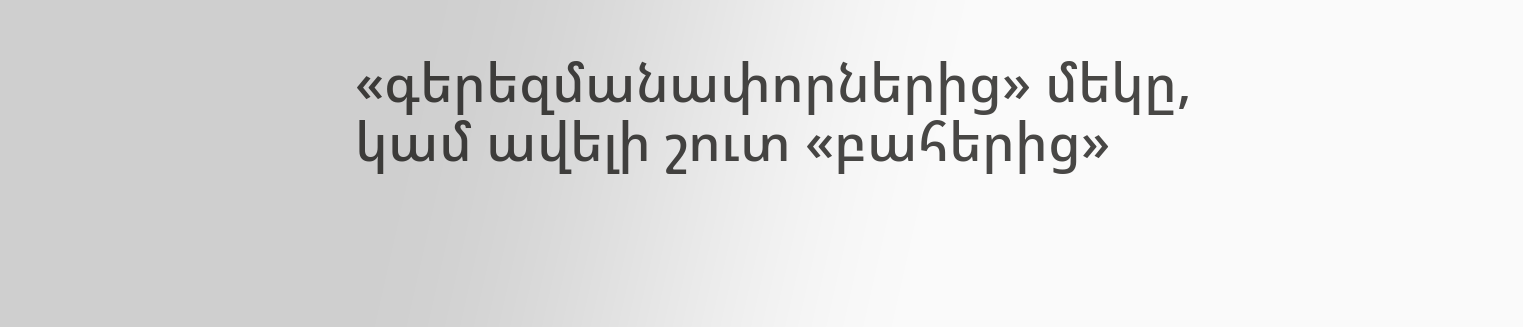«գերեզմանափորներից» մեկը, կամ ավելի շուտ «բահերից»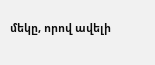մեկը, որով ավելի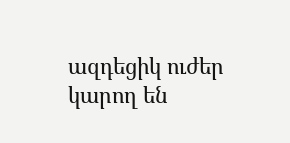ազդեցիկ ուժեր կարող են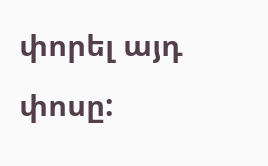փորել այդ փոսը: